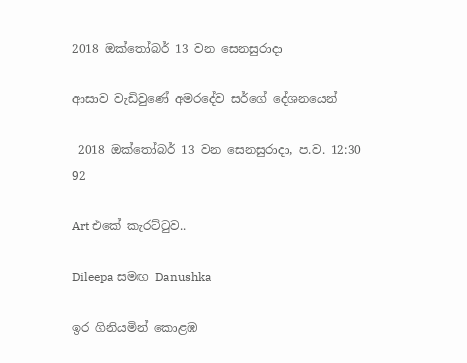2018 ඔක්තෝබර් 13 වන සෙනසුරාදා

ආසාව වැඩිවුණේ අමරදේව සර්ගේ දේශනයෙන්

 2018 ඔක්තෝබර් 13 වන සෙනසුරාදා, ප.ව. 12:30 92

Art එකේ කැරට්ටුව..

Dileepa සමඟ Danushka

ඉර ගිනියමින් කොළඹ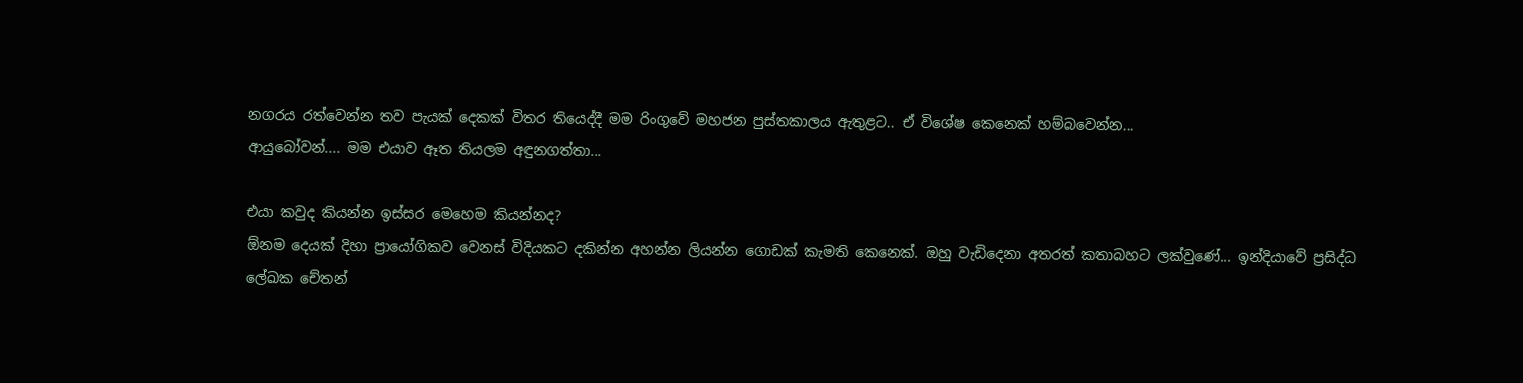නගරය රත්වෙන්න තව පැයක් දෙකක් විතර තියෙද්දී මම රිංගුවේ මහජන පුස්තකාලය ඇතුළට.. ඒ විශේෂ කෙනෙක් හම්බවෙන්න...
ආයුබෝවන්.... මම එයාව ඈත තියලම අඳුනගත්තා...

එයා කවුද කියන්න ඉස්සර මෙහෙම කියන්නද?
ඕනම දෙයක් දිහා ප්‍රායෝගිකව වෙනස් විදියකට දකින්න අහන්න ලියන්න ගොඩක් කැමති කෙනෙක්. ඔහු වැඩිදෙනා අතරත් කතාබහට ලක්වුණේ... ඉන්දියාවේ ප්‍රසිද්ධ ලේඛක චේතන්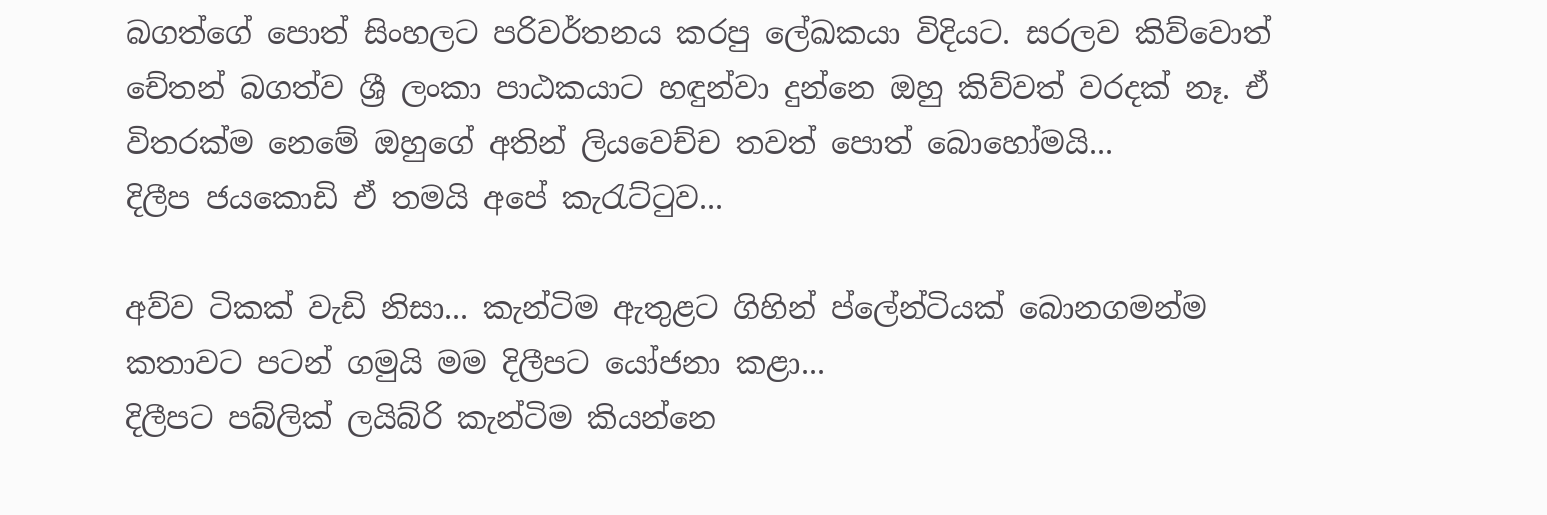බගත්ගේ පොත් සිංහලට පරිවර්තනය කරපු ලේඛකයා විදියට. සරලව කිව්වොත් චේතන් බගත්ව ශ්‍රී ලංකා පාඨකයාට හඳුන්වා දුන්නෙ ඔහු කිව්වත් වරදක් නෑ. ඒ විතරක්ම නෙමේ ඔහුගේ අතින් ලියවෙච්ච තවත් පොත් බොහෝමයි...
දිලීප ජයකොඩි ඒ තමයි අපේ කැරැට්ටුව...

අව්ව ටිකක් වැඩි නිසා... කැන්ටිම ඇතුළට ගිහින් ප්ලේන්ටියක් බොනගමන්ම කතාවට පටන් ගමුයි මම දිලීපට යෝජනා කළා...
දිලීපට පබ්ලික් ලයිබ්රි කැන්ටිම කියන්නෙ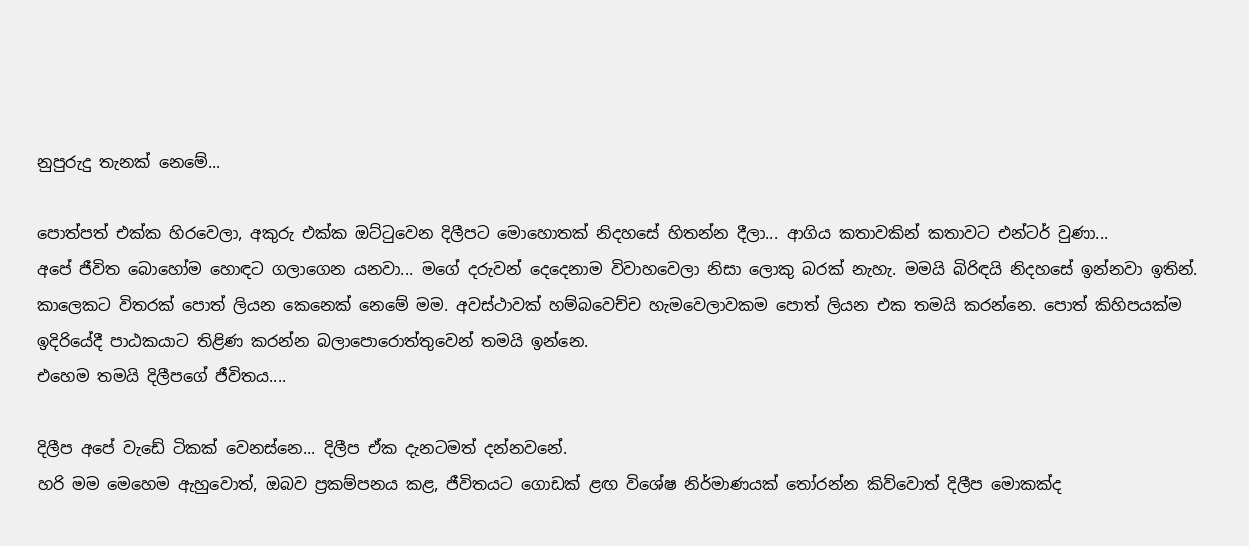නුපුරුදු තැනක් නෙමේ...

පොත්පත් එක්ක හිරවෙලා, අකුරු එක්ක ඔට්ටුවෙන දිලීපට මොහොතක් නිදහසේ හිතන්න දීලා... ආගිය කතාවකින් කතාවට එන්ටර් වුණා...
අපේ ජීවිත බොහෝම හොඳට ගලාගෙන යනවා... මගේ දරුවන් දෙදෙනාම විවාහවෙලා නිසා ලොකු බරක් නැහැ. මමයි බිරිඳයි නිදහසේ ඉන්නවා ඉතින්. කාලෙකට විතරක් පොත් ලියන කෙනෙක් නෙමේ මම. අවස්ථාවක් හම්බවෙච්ච හැමවෙලාවකම පොත් ලියන එක තමයි කරන්නෙ. පොත් කිහිපයක්ම ඉදිරියේදී පාඨකයාට තිළිණ කරන්න බලාපොරොත්තුවෙන් තමයි ඉන්නෙ.
එහෙම තමයි දිලීපගේ ජීවිතය....

දිලීප අපේ වැඩේ ටිකක් වෙනස්නෙ... දිලීප ඒක දැනටමත් දන්නවනේ.
හරි මම මෙහෙම ඇහුවොත්, ඔබව ප්‍රකම්පනය කළ, ජීවිතයට ගොඩක් ළඟ විශේෂ නිර්මාණයක් තෝරන්න කිව්වොත් දිලීප මොකක්ද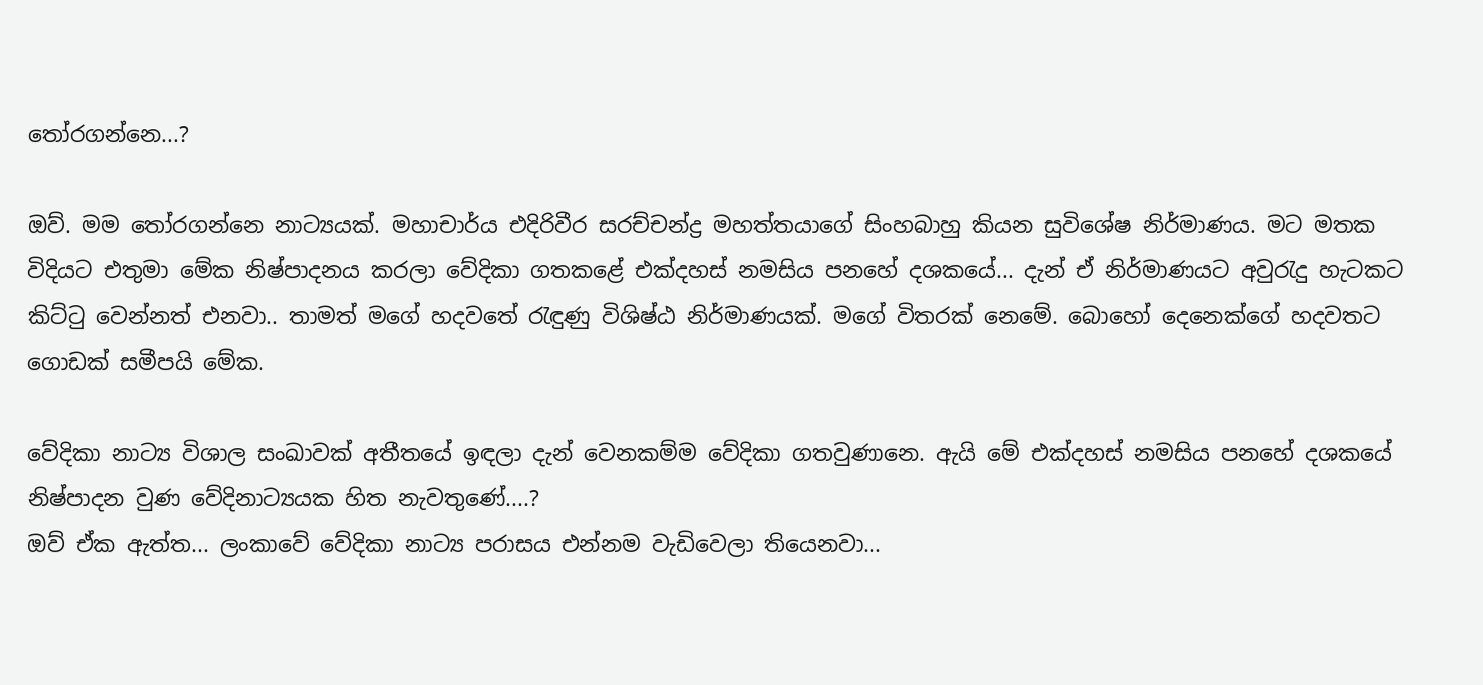තෝරගන්නෙ...?

ඔව්. මම තෝරගන්නෙ නාට්‍යයක්. මහාචාර්ය එදිරිවීර සරච්චන්ද්‍ර මහත්තයාගේ සිංහබාහු කියන සුවිශේෂ නිර්මාණය. මට මතක විදියට එතුමා මේක නිෂ්පාදනය කරලා වේදිකා ගතකළේ එක්දහස් නමසිය පනහේ දශකයේ... දැන් ඒ නිර්මාණයට අවුරැදු හැටකට කිට්ටු වෙන්නත් එනවා.. තාමත් මගේ හදවතේ රැඳුණු විශිෂ්ඨ නිර්මාණයක්. මගේ විතරක් නෙමේ. බොහෝ දෙනෙක්ගේ හදවතට ගොඩක් සමීපයි මේක.

වේදිකා නාට්‍ය විශාල සංඛාවක් අතීතයේ ඉඳලා දැන් වෙනකම්ම වේදිකා ගතවුණානෙ. ඇයි මේ එක්දහස් නමසිය පනහේ දශකයේ නිෂ්පාදන වුණ වේදිනාට්‍යයක හිත නැවතුණේ....?
ඔව් ඒක ඇත්ත... ලංකාවේ වේදිකා නාට්‍ය පරාසය එන්නම වැඩිවෙලා තියෙනවා...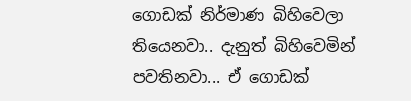ගොඩක් නිර්මාණ බිහිවෙලා තියෙනවා.. දැනුත් බිහිවෙමින් පවතිනවා... ඒ ගොඩක්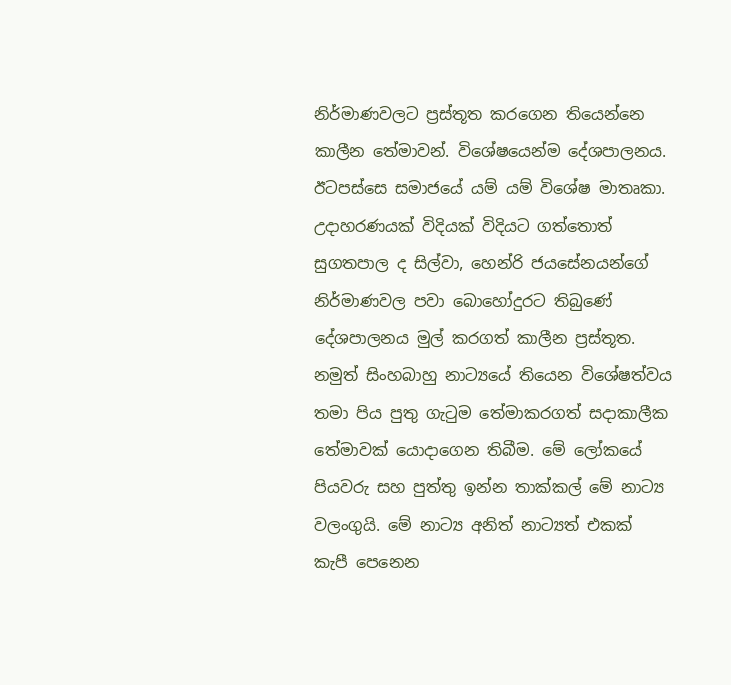නිර්මාණවලට ප්‍රස්තූත කරගෙන තියෙන්නෙ කාලීන තේමාවන්. විශේෂයෙන්ම දේශපාලනය. ඊටපස්සෙ සමාජයේ යම් යම් විශේෂ මාතෘකා. උදාහරණයක් විදියක් විදියට ගත්තොත් සුගතපාල ද සිල්වා, හෙන්රි ජයසේනයන්ගේ නිර්මාණවල පවා බොහෝදුරට තිබුණේ දේශපාලනය මුල් කරගත් කාලීන ප්‍රස්තූත. නමුත් සිංහබාහු නාට්‍යයේ තියෙන විශේෂත්වය තමා පිය පුතු ගැටුම තේමාකරගත් සදාකාලීක තේමාවක් යොදාගෙන තිබීම. මේ ලෝකයේ පියවරු සහ පුත්තු ඉන්න තාක්කල් මේ නාට්‍ය වලංගුයි. මේ නාට්‍ය අනිත් නාට්‍යත් එකක් කැපී පෙනෙන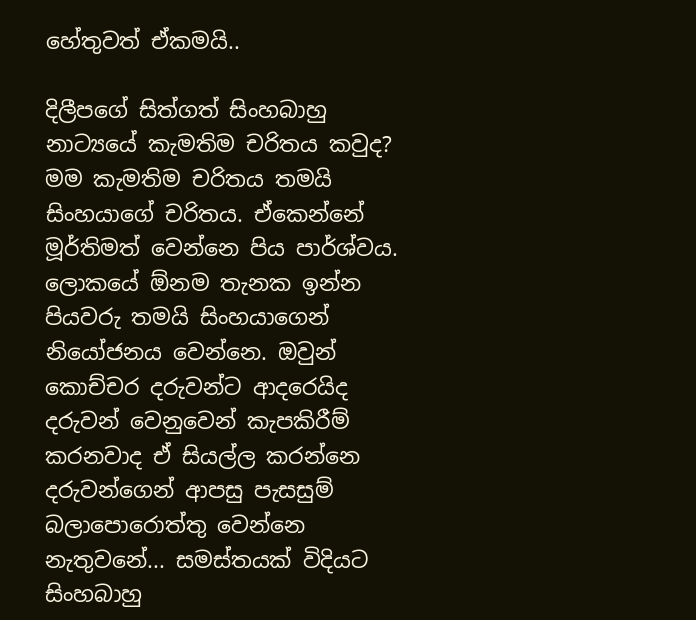හේතුවත් ඒකමයි..

දිලීපගේ සිත්ගත් සිංහබාහු නාට්‍යයේ කැමතිම චරිතය කවුද?
මම කැමතිම චරිතය තමයි සිංහයාගේ චරිතය. ඒකෙන්නේ මූර්තිමත් වෙන්නෙ පිය පාර්ශ්වය. ලොකයේ ඕනම තැනක ඉන්න පියවරු තමයි සිංහයාගෙන් නියෝජනය වෙන්නෙ. ඔවුන් කොච්චර දරුවන්ට ආදරෙයිද දරුවන් වෙනුවෙන් කැපකිරීම් කරනවාද ඒ සියල්ල කරන්නෙ දරුවන්ගෙන් ආපසු පැසසුම් බලාපොරොත්තු වෙන්නෙ නැතුවනේ... සමස්තයක් විදියට සිංහබාහු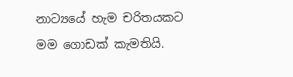නාට්‍යයේ හැම චරිතයකට මම ගොඩක් කැමතියි.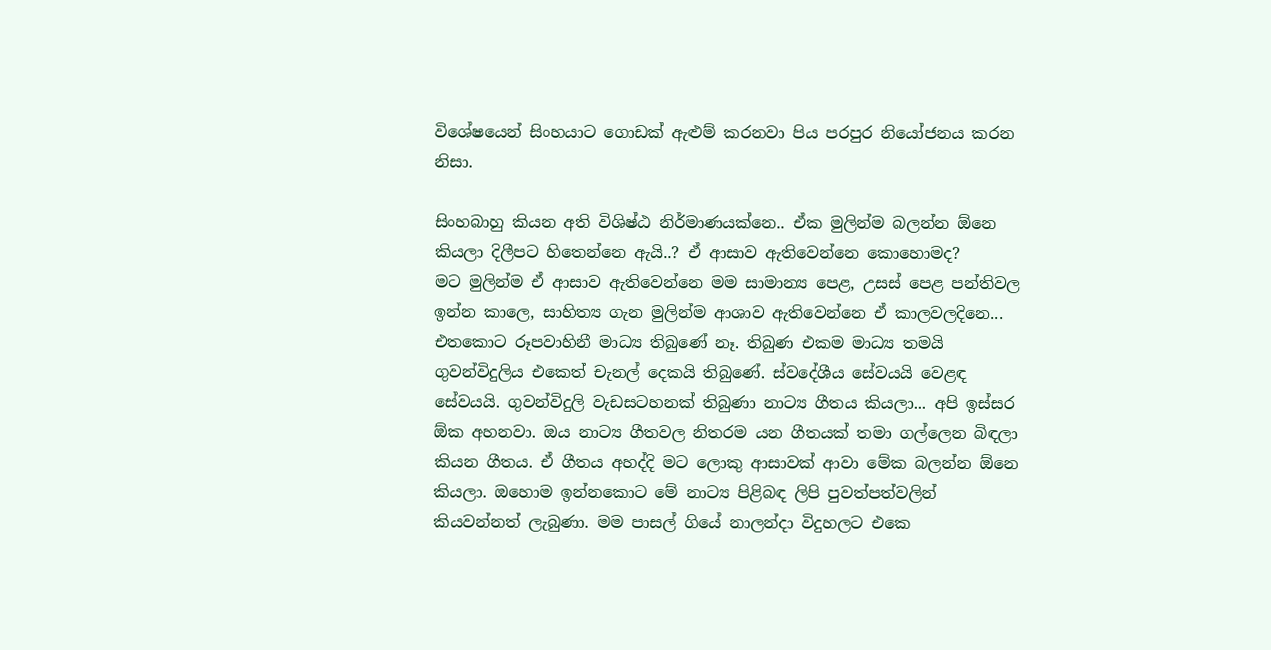විශේෂයෙන් සිංහයාට ගොඩක් ඇළුම් කරනවා පිය පරපුර නියෝජනය කරන නිසා.

සිංහබාහු කියන අති විශිෂ්ඨ නිර්මාණයක්නෙ.. ඒක මුලින්ම බලන්න ඕනෙ කියලා දිලීපට හිතෙන්නෙ ඇයි..? ඒ ආසාව ඇතිවෙන්නෙ කොහොමද?
මට මුලින්ම ඒ ආසාව ඇතිවෙන්නෙ මම සාමාන්‍ය පෙළ, උසස් පෙළ පන්තිවල ඉන්න කාලෙ, සාහිත්‍ය ගැන මුලින්ම ආශාව ඇතිවෙන්නෙ ඒ කාලවලදිනෙ... එතකොට රූපවාහිනී මාධ්‍ය තිබුණේ නෑ. තිබුණ එකම මාධ්‍ය තමයි ගුවන්විදුලිය එකෙත් චැනල් දෙකයි තිබුණේ. ස්වදේශීය සේවයයි වෙළඳ සේවයයි. ගුවන්විදුලි වැඩසටහනක් තිබුණා නාට්‍ය ගීතය කියලා... අපි ඉස්සර ඕක අහනවා. ඔය නාට්‍ය ගීතවල නිතරම යන ගීතයක් තමා ගල්ලෙන බිඳලා කියන ගීතය. ඒ ගීතය අහද්දි මට ලොකු ආසාවක් ආවා මේක බලන්න ඕනෙ කියලා. ඔහොම ඉන්නකොට මේ නාට්‍ය පිළිබඳ ලිපි පුවත්පත්වලින් කියවන්නත් ලැබුණා. මම පාසල් ගියේ නාලන්දා විදුහලට එකෙ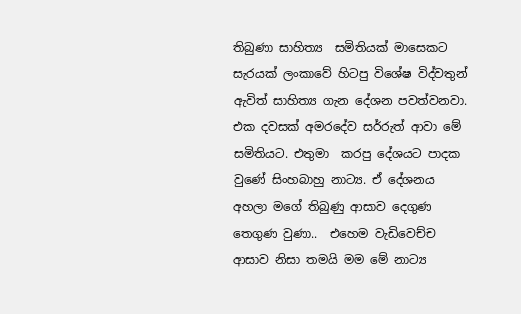තිබුණා සාහිත්‍ය  සමිතියක් මාසෙකට සැරයක් ලංකාවේ හිටපු විශේෂ විද්වතුන් ඇවිත් සාහිත්‍ය ගැන දේශන පවත්වනවා. එක දවසක් අමරදේව සර්රුත් ආවා මේ සමිතියට. එතුමා  කරපු දේශයට පාදක වුණේ සිංහබාහු නාට්‍ය. ඒ දේශනය අහලා මගේ තිබුණු ආසාව දෙගුණ තෙගුණ වුණා..  එහෙම වැඩිවෙච්ච ආසාව නිසා තමයි මම මේ නාට්‍ය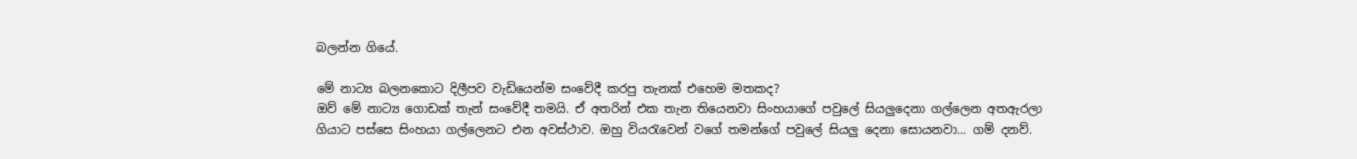බලන්න ගියේ.

මේ නාට්‍ය බලනකොට දිලීපව වැඩියෙන්ම සංවේදී කරපු තැනක් එහෙම මතකද?
ඔව් මේ නාට්‍ය ගොඩක් තැන් සංවේදී තමයි. ඒ අතරින් එක තැන තියෙනවා සිංහයාගේ පවුලේ සියලුදෙනා ගල්ලෙන අතඇරලා ගියාට පස්සෙ සිංහයා ගල්ලෙනට එන අවස්ථාව. ඔහු වියරැවෙන් වගේ තමන්ගේ පවුලේ සියලු දෙනා සොයනවා... ගම් දනව්.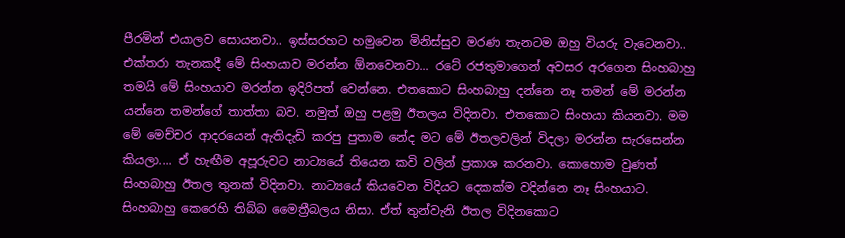පීරමින් එයාලව සොයනවා.. ඉස්සරහට හමුවෙන මිනිස්සුව මරණ තැනටම ඔහු වියරු වැටෙනවා..  එක්තරා තැනකදී මේ සිංහයාව මරන්න ඕනවෙනවා... රටේ රජතුමාගෙන් අවසර අරගෙන සිංහබාහු තමයි මේ සිංහයාව මරන්න ඉදිරිපත් වෙන්නෙ. එතකොට සිංහබාහු දන්නෙ නෑ තමන් මේ මරන්න යන්නෙ තමන්ගේ තාත්තා බව. නමුත් ඔහු පළමු ඊතලය විදිනවා. එතකොට සිංහයා කියනවා. මම මේ මෙච්චර ආදරයෙන් ඇතිදැඩි කරපු පුතාම නේද මට මේ ඊතලවලින් විදලා මරන්න සැරසෙන්න කියලා.... ඒ හැඟීම අපූරුවට නාට්‍යයේ තියෙන කවි වලින් ප්‍රකාශ කරනවා. කොහොම වුණත් සිංහබාහු ඊතල තුනක් විදිනවා. නාට්‍යයේ කියවෙන විදියට දෙකක්ම වදින්නෙ නෑ සිංහයාට. සිංහබාහු කෙරෙහි තිබ්බ මෛත්‍රීබලය නිසා. ඒත් තුන්වැනි ඊතල විදිනකොට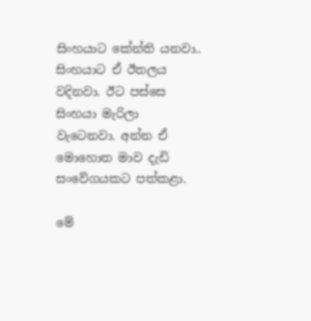සිංහයාට කේන්ති යනවා.. සිංහයාට ඒ ඊතලය වදිනවා. ඊට පස්සෙ සිංහයා මැරිලා වැටෙනවා. අන්න ඒ මොහොත මාව දැඩි සංවේගයකට පත්කළා.

මේ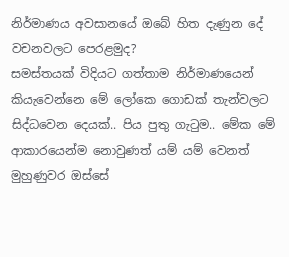නිර්මාණය අවසානයේ ඔබේ හිත දැණුන දේ වචනවලට පෙරළමුද?
සමස්තයක් විදියට ගත්තාම නිර්මාණයෙන් කියැවෙන්නෙ මේ ලෝකෙ ගොඩක් තැන්වලට සිද්ධවෙන දෙයක්.. පිය පුතු ගැටුම.. මේක මේ ආකාරයෙන්ම නොවුණත් යම් යම් වෙනත් මුහුණුවර ඔස්සේ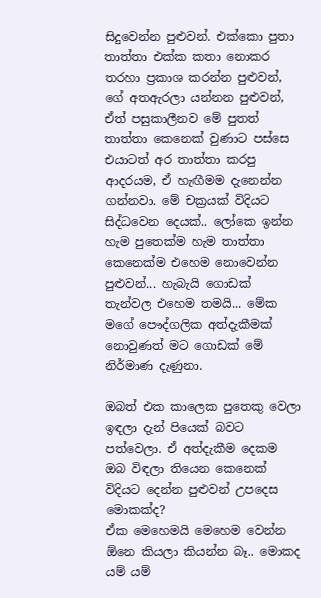සිදුවෙන්න පුළුවන්. එක්කො පුතා තාත්තා එක්ක කතා නොකර තරහා ප්‍රකාශ කරන්න පුළුවන්, ගේ අතඇරලා යන්නන පුළුවන්, ඒත් පසුකාලීනව මේ පුතත් තාත්තා කෙනෙක් වුණාට පස්සෙ එයාටත් අර තාත්තා කරපු ආදරයම, ඒ හැඟීමම දැනෙන්න ගන්නවා. මේ චක්‍රයක් විදියට සිද්ධවෙන දෙයක්.. ලෝකෙ ඉන්න හැම පුතෙක්ම හැම තාත්තා කෙනෙක්ම එහෙම නොවෙන්න පුළුවන්... හැබැයි ගොඩක් තැන්වල එහෙම තමයි... මේක මගේ පෞද්ගලික අත්දැකීමක් නොවුණත් මට ගොඩක් මේ නිර්මාණ දැණුනා.

ඔබත් එක කාලෙක පුතෙකු වෙලා ඉඳලා දැන් පියෙක් බවට පත්වෙලා. ඒ අත්දැකීම දෙකම ඔබ විඳලා තියෙන කෙනෙක් විදියට දෙන්න පුළුවන් උපදෙස මොකක්ද?
ඒක මෙහෙමයි මෙහෙම වෙන්න ඕනෙ කියලා කියන්න බෑ.. මොකද යම් යම්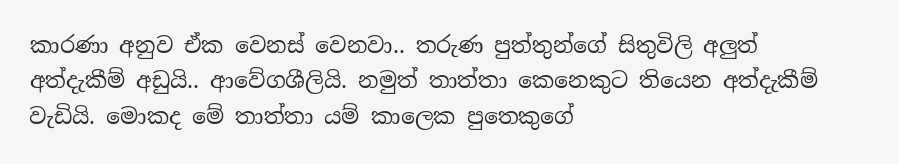කාරණා අනුව ඒක වෙනස් වෙනවා.. තරුණ පුත්තුන්ගේ සිතුවිලි අලුත් අත්දැකීම් අඩුයි.. ආවේගශීලියි. නමුත් තාත්තා කෙනෙකුට තියෙන අත්දැකීම් වැඩියි. මොකද මේ තාත්තා යම් කාලෙක පුතෙකුගේ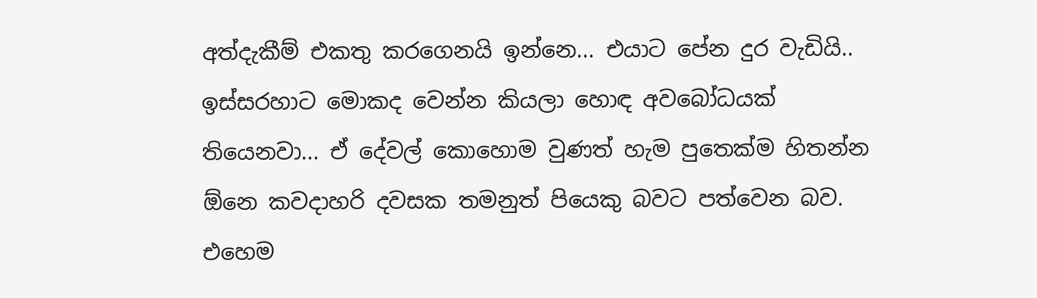අත්දැකීම් එකතු කරගෙනයි ඉන්නෙ... එයාට පේන දුර වැඩියි.. ඉස්සරහාට මොකද වෙන්න කියලා හොඳ අවබෝධයක් තියෙනවා... ඒ දේවල් කොහොම වුණත් හැම පුතෙක්ම හිතන්න ඕනෙ කවදාහරි දවසක තමනුත් පියෙකු බවට පත්වෙන බව.
එහෙම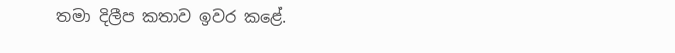තමා දිලීප කතාව ඉවර කළේ.